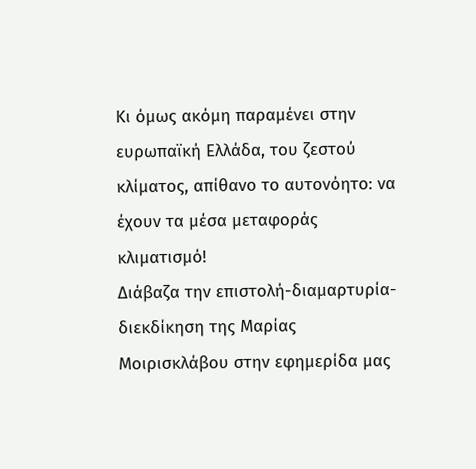Κι όμως ακόμη παραμένει στην ευρωπαϊκή Ελλάδα, του ζεστού κλίματος, απίθανο το αυτονόητο: να έχουν τα μέσα μεταφοράς κλιματισμό!
Διάβαζα την επιστολή-διαμαρτυρία-διεκδίκηση της Μαρίας Μοιρισκλάβου στην εφημερίδα μας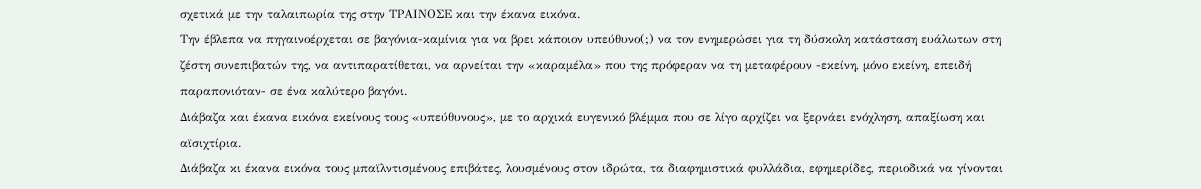σχετικά με την ταλαιπωρία της στην ΤΡΑΙΝΟΣΕ και την έκανα εικόνα.
Την έβλεπα να πηγαινοέρχεται σε βαγόνια-καμίνια για να βρει κάποιον υπεύθυνο(;) να τον ενημερώσει για τη δύσκολη κατάσταση ευάλωτων στη ζέστη συνεπιβατών της, να αντιπαρατίθεται, να αρνείται την «καραμέλα» που της πρόφεραν να τη μεταφέρουν -εκείνη, μόνο εκείνη, επειδή παραπονιόταν- σε ένα καλύτερο βαγόνι.
Διάβαζα και έκανα εικόνα εκείνους τους «υπεύθυνους», με το αρχικά ευγενικό βλέμμα που σε λίγο αρχίζει να ξερνάει ενόχληση, απαξίωση και αϊσιχτίρια.
Διάβαζα κι έκανα εικόνα τους μπαϊλντισμένους επιβάτες, λουσμένους στον ιδρώτα, τα διαφημιστικά φυλλάδια, εφημερίδες, περιοδικά να γίνονται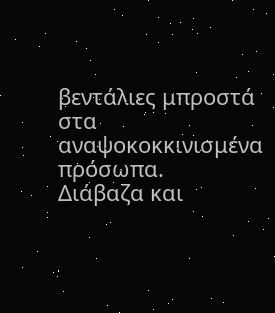βεντάλιες μπροστά στα αναψοκοκκινισμένα πρόσωπα.
Διάβαζα και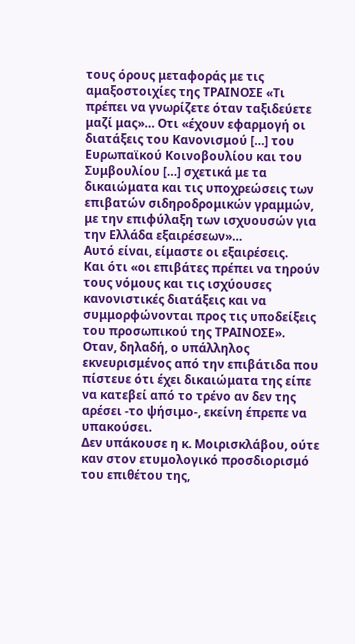τους όρους μεταφοράς με τις αμαξοστοιχίες της ΤΡΑΙΝΟΣΕ «Τι πρέπει να γνωρίζετε όταν ταξιδεύετε μαζί μας»… Οτι «έχουν εφαρμογή οι διατάξεις του Κανονισμού […] του Ευρωπαϊκού Κοινοβουλίου και του Συμβουλίου […] σχετικά με τα δικαιώματα και τις υποχρεώσεις των επιβατών σιδηροδρομικών γραμμών, με την επιφύλαξη των ισχυουσών για την Ελλάδα εξαιρέσεων»…
Αυτό είναι, είμαστε οι εξαιρέσεις.
Και ότι «οι επιβάτες πρέπει να τηρούν τους νόμους και τις ισχύουσες κανονιστικές διατάξεις και να συμμορφώνονται προς τις υποδείξεις του προσωπικού της ΤΡΑΙΝΟΣΕ».
Οταν, δηλαδή, ο υπάλληλος εκνευρισμένος από την επιβάτιδα που πίστευε ότι έχει δικαιώματα της είπε να κατεβεί από το τρένο αν δεν της αρέσει -το ψήσιμο-, εκείνη έπρεπε να υπακούσει.
Δεν υπάκουσε η κ. Μοιρισκλάβου, ούτε καν στον ετυμολογικό προσδιορισμό του επιθέτου της,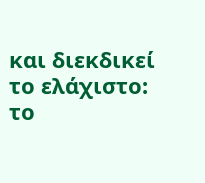και διεκδικεί το ελάχιστο: το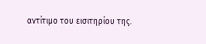αντίτιμο του εισιτηρίου της.